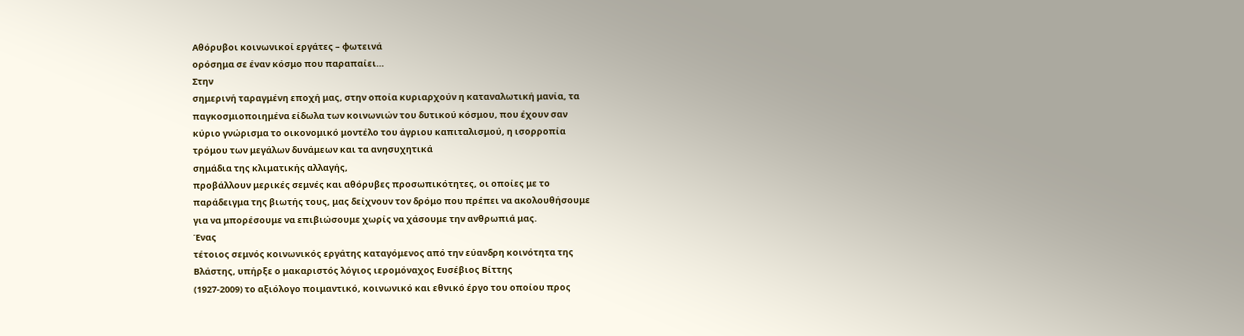Αθόρυβοι κοινωνικοί εργάτες – φωτεινά
ορόσημα σε έναν κόσμο που παραπαίει…
Στην
σημερινή ταραγμένη εποχή μας, στην οποία κυριαρχούν η καταναλωτική μανία, τα
παγκοσμιοποιημένα είδωλα των κοινωνιών του δυτικού κόσμου, που έχουν σαν
κύριο γνώρισμα το οικονομικό μοντέλο του άγριου καπιταλισμού, η ισορροπία
τρόμου των μεγάλων δυνάμεων και τα ανησυχητικά
σημάδια της κλιματικής αλλαγής,
προβάλλουν μερικές σεμνές και αθόρυβες προσωπικότητες, οι οποίες με το
παράδειγμα της βιωτής τους, μας δείχνουν τον δρόμο που πρέπει να ακολουθήσουμε
για να μπορέσουμε να επιβιώσουμε χωρίς να χάσουμε την ανθρωπιά μας.
Ένας
τέτοιος σεμνός κοινωνικός εργάτης καταγόμενος από την εύανδρη κοινότητα της
Βλάστης, υπήρξε ο μακαριστός λόγιος ιερομόναχος Ευσέβιος Βίττης
(1927-2009) το αξιόλογο ποιμαντικό, κοινωνικό και εθνικό έργο του οποίου προς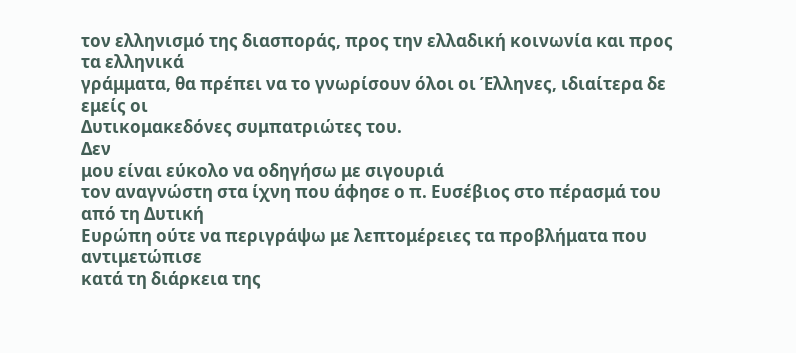τον ελληνισμό της διασποράς, προς την ελλαδική κοινωνία και προς τα ελληνικά
γράμματα, θα πρέπει να το γνωρίσουν όλοι οι Έλληνες, ιδιαίτερα δε εμείς οι
Δυτικομακεδόνες συμπατριώτες του.
Δεν
μου είναι εύκολο να οδηγήσω με σιγουριά
τον αναγνώστη στα ίχνη που άφησε ο π. Ευσέβιος στο πέρασμά του από τη Δυτική
Ευρώπη ούτε να περιγράψω με λεπτομέρειες τα προβλήματα που αντιμετώπισε
κατά τη διάρκεια της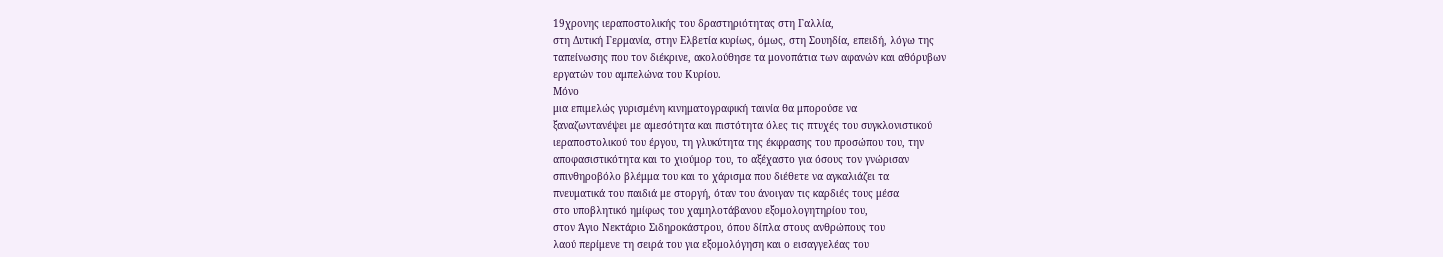19χρονης ιεραποστολικής του δραστηριότητας στη Γαλλία,
στη Δυτική Γερμανία, στην Ελβετία κυρίως, όμως, στη Σουηδία, επειδή, λόγω της
ταπείνωσης που τον διέκρινε, ακολούθησε τα μονοπάτια των αφανών και αθόρυβων
εργατών του αμπελώνα του Κυρίου.
Μόνο
μια επιμελώς γυρισμένη κινηματογραφική ταινία θα μπορούσε να
ξαναζωντανέψει με αμεσότητα και πιστότητα όλες τις πτυχές του συγκλονιστικού
ιεραποστολικού του έργου, τη γλυκύτητα της έκφρασης του προσώπου του, την
αποφασιστικότητα και το χιούμορ του, το αξέχαστο για όσους τον γνώρισαν
σπινθηροβόλο βλέμμα του και το χάρισμα που διέθετε να αγκαλιάζει τα
πνευματικά του παιδιά με στοργή, όταν του άνοιγαν τις καρδιές τους μέσα
στο υποβλητικό ημίφως του χαμηλοτάβανου εξομολογητηρίου του,
στον Άγιο Νεκτάριο Σιδηροκάστρου, όπου δίπλα στους ανθρώπους του
λαού περίμενε τη σειρά του για εξομολόγηση και ο εισαγγελέας του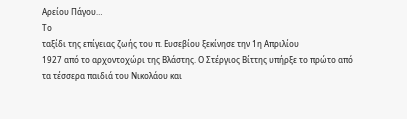Αρείου Πάγου…
Το
ταξίδι της επίγειας ζωής του π. Ευσεβίου ξεκίνησε την 1η Απριλίου
1927 από το αρχοντοχώρι της Βλάστης. Ο Στέργιος Βίττης υπήρξε το πρώτο από
τα τέσσερα παιδιά του Νικολάου και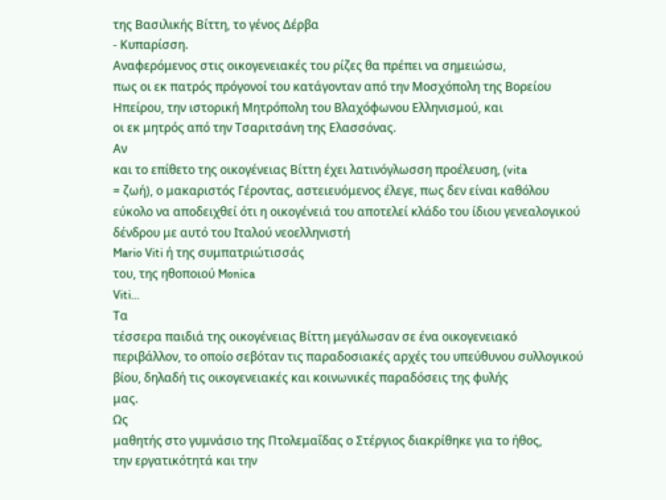της Βασιλικής Βίττη, το γένος Δέρβα
- Κυπαρίσση.
Αναφερόμενος στις οικογενειακές του ρίζες θα πρέπει να σημειώσω,
πως οι εκ πατρός πρόγονοί του κατάγονταν από την Μοσχόπολη της Βορείου
Ηπείρου, την ιστορική Μητρόπολη του Βλαχόφωνου Ελληνισμού, και
οι εκ μητρός από την Τσαριτσάνη της Ελασσόνας.
Αν
και το επίθετο της οικογένειας Βίττη έχει λατινόγλωσση προέλευση, (vita
= ζωή), ο μακαριστός Γέροντας, αστειευόμενος έλεγε, πως δεν είναι καθόλου
εύκολο να αποδειχθεί ότι η οικογένειά του αποτελεί κλάδο του ίδιου γενεαλογικού
δένδρου με αυτό του Ιταλού νεοελληνιστή
Mario Viti ή της συμπατριώτισσάς
του, της ηθοποιού Monica
Viti…
Τα
τέσσερα παιδιά της οικογένειας Βίττη μεγάλωσαν σε ένα οικογενειακό
περιβάλλον, το οποίο σεβόταν τις παραδοσιακές αρχές του υπεύθυνου συλλογικού
βίου, δηλαδή τις οικογενειακές και κοινωνικές παραδόσεις της φυλής
μας.
Ως
μαθητής στο γυμνάσιο της Πτολεμαΐδας ο Στέργιος διακρίθηκε για το ήθος,
την εργατικότητά και την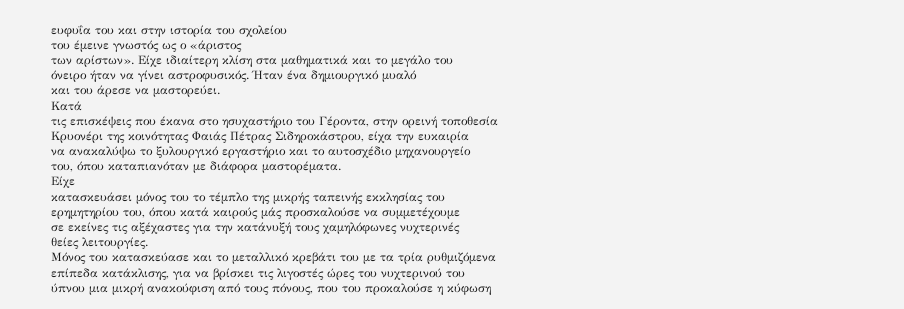ευφυΐα του και στην ιστορία του σχολείου
του έμεινε γνωστός ως ο «άριστος
των αρίστων». Είχε ιδιαίτερη κλίση στα μαθηματικά και το μεγάλο του
όνειρο ήταν να γίνει αστροφυσικός. Ήταν ένα δημιουργικό μυαλό
και του άρεσε να μαστορεύει.
Κατά
τις επισκέψεις που έκανα στο ησυχαστήριο του Γέροντα, στην ορεινή τοποθεσία
Κρυονέρι της κοινότητας Φαιάς Πέτρας Σιδηροκάστρου, είχα την ευκαιρία
να ανακαλύψω το ξυλουργικό εργαστήριο και το αυτοσχέδιο μηχανουργείο
του, όπου καταπιανόταν με διάφορα μαστορέματα.
Είχε
κατασκευάσει μόνος του το τέμπλο της μικρής ταπεινής εκκλησίας του
ερημητηρίου του, όπου κατά καιρούς μάς προσκαλούσε να συμμετέχουμε
σε εκείνες τις αξέχαστες για την κατάνυξή τους χαμηλόφωνες νυχτερινές
θείες λειτουργίες.
Μόνος του κατασκεύασε και το μεταλλικό κρεβάτι του με τα τρία ρυθμιζόμενα
επίπεδα κατάκλισης, για να βρίσκει τις λιγοστές ώρες του νυχτερινού του
ύπνου μια μικρή ανακούφιση από τους πόνους, που του προκαλούσε η κύφωση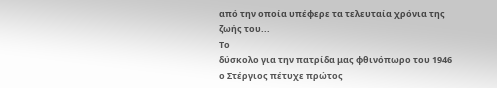από την οποία υπέφερε τα τελευταία χρόνια της ζωής του...
Το
δύσκολο για την πατρίδα μας φθινόπωρο του 1946 ο Στέργιος πέτυχε πρώτος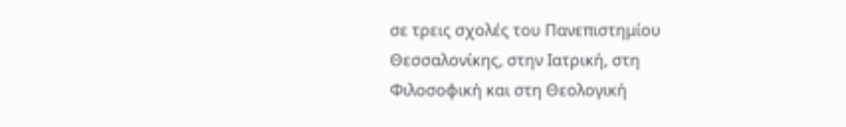σε τρεις σχολές του Πανεπιστημίου Θεσσαλονίκης, στην Ιατρική, στη
Φιλοσοφική και στη Θεολογική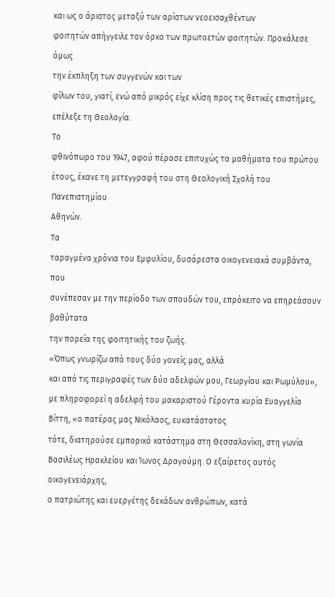και ως ο άριστος μεταξύ των αρίστων νεοεισαχθέντων
φοιτητών απήγγειλε τον όρκο των πρωτοετών φοιτητών. Προκάλεσε όμως
την έκπληξη των συγγενών και των
φίλων του, γιατί, ενώ από μικρός είχε κλίση προς τις θετικές επιστήμες,
επέλεξε τη Θεολογία.
Το
φθινόπωρο του 1947, αφού πέρασε επιτυχώς τα μαθήματα του πρώτου
έτους, έκανε τη μετεγγραφή του στη Θεολογική Σχολή του Πανεπιστημίου
Αθηνών.
Τα
ταραγμένα χρόνια του Εμφυλίου, δυσάρεστα οικογενειακά συμβάντα, που
συνέπεσαν με την περίοδο των σπουδών του, επρόκειτο να επηρεάσουν βαθύτατα
την πορεία της φοιτητικής του ζωής.
«Όπως γνωρίζω από τους δύο γονείς μας, αλλά
και από τις περιγραφές των δύο αδελφών μου, Γεωργίου και Ρωμύλου»,
με πληροφορεί η αδελφή του μακαριστού Γέροντα κυρία Ευαγγελία Βίττη, «ο πατέρας μας Νικόλαος, ευκατάστατος
τότε, διατηρούσε εμπορικό κατάστημα στη Θεσσαλονίκη, στη γωνία
Βασιλέως Ηρακλείου και Ίωνος Δραγούμη. Ο εξαίρετος αυτός οικογενειάρχης,
ο πατριώτης και ευεργέτης δεκάδων ανθρώπων, κατά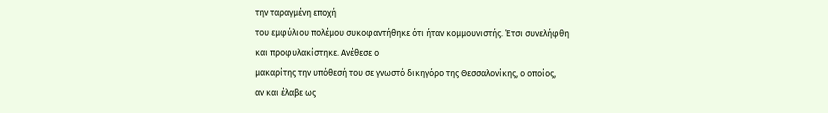την ταραγμένη εποχή
του εμφύλιου πολέμου συκοφαντήθηκε ότι ήταν κομμουνιστής. Έτσι συνελήφθη
και προφυλακίστηκε. Ανέθεσε ο
μακαρίτης την υπόθεσή του σε γνωστό δικηγόρο της Θεσσαλονίκης, ο οποίος,
αν και έλαβε ως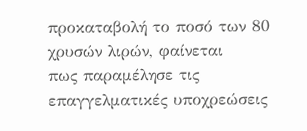προκαταβολή το ποσό των 80 χρυσών λιρών, φαίνεται
πως παραμέλησε τις επαγγελματικές υποχρεώσεις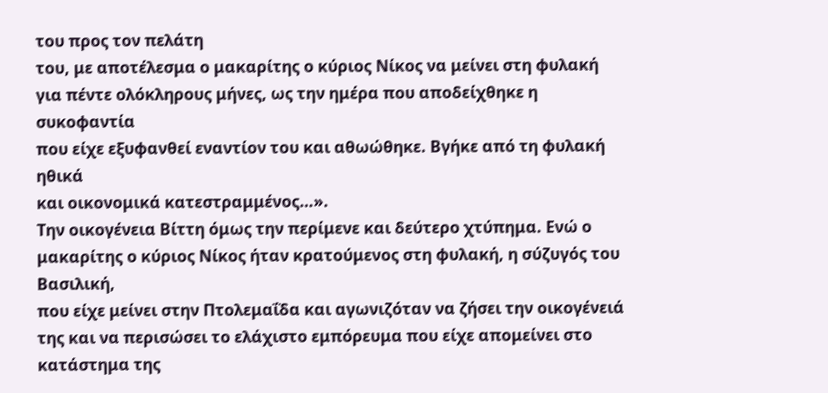του προς τον πελάτη
του, με αποτέλεσμα ο μακαρίτης ο κύριος Νίκος να μείνει στη φυλακή
για πέντε ολόκληρους μήνες, ως την ημέρα που αποδείχθηκε η συκοφαντία
που είχε εξυφανθεί εναντίον του και αθωώθηκε. Βγήκε από τη φυλακή ηθικά
και οικονομικά κατεστραμμένος…».
Την οικογένεια Βίττη όμως την περίμενε και δεύτερο χτύπημα. Ενώ ο
μακαρίτης ο κύριος Νίκος ήταν κρατούμενος στη φυλακή, η σύζυγός του Βασιλική,
που είχε μείνει στην Πτολεμαΐδα και αγωνιζόταν να ζήσει την οικογένειά
της και να περισώσει το ελάχιστο εμπόρευμα που είχε απομείνει στο
κατάστημα της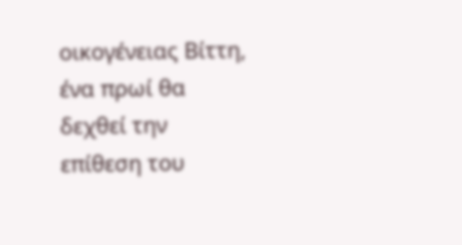οικογένειας Βίττη, ένα πρωί θα δεχθεί την επίθεση του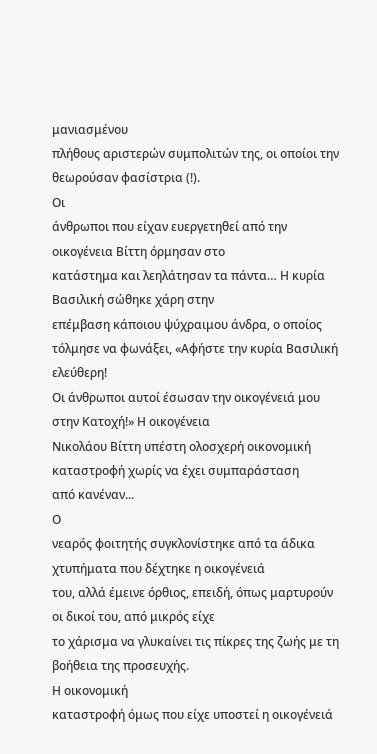μανιασμένου
πλήθους αριστερών συμπολιτών της, οι οποίοι την θεωρούσαν φασίστρια (!).
Οι
άνθρωποι που είχαν ευεργετηθεί από την οικογένεια Βίττη όρμησαν στο
κατάστημα και λεηλάτησαν τα πάντα… Η κυρία Βασιλική σώθηκε χάρη στην
επέμβαση κάποιου ψύχραιμου άνδρα, ο οποίος τόλμησε να φωνάξει, «Αφήστε την κυρία Βασιλική ελεύθερη!
Οι άνθρωποι αυτοί έσωσαν την οικογένειά μου στην Κατοχή!» Η οικογένεια
Νικολάου Βίττη υπέστη ολοσχερή οικονομική καταστροφή χωρίς να έχει συμπαράσταση
από κανέναν...
Ο
νεαρός φοιτητής συγκλονίστηκε από τα άδικα χτυπήματα που δέχτηκε η οικογένειά
του, αλλά έμεινε όρθιος, επειδή, όπως μαρτυρούν οι δικοί του, από μικρός είχε
το χάρισμα να γλυκαίνει τις πίκρες της ζωής με τη βοήθεια της προσευχής.
Η οικονομική
καταστροφή όμως που είχε υποστεί η οικογένειά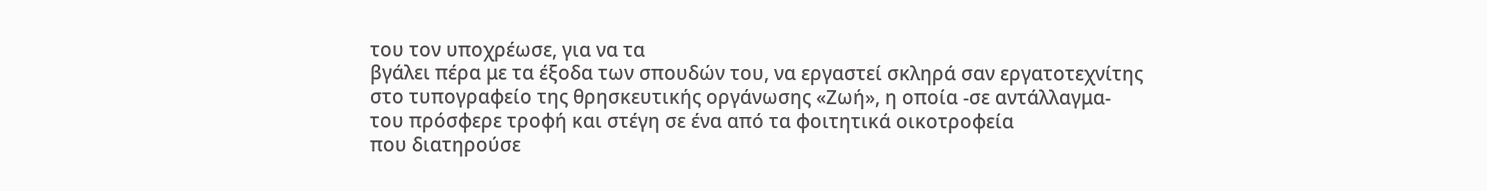του τον υποχρέωσε, για να τα
βγάλει πέρα με τα έξοδα των σπουδών του, να εργαστεί σκληρά σαν εργατοτεχνίτης
στο τυπογραφείο της θρησκευτικής οργάνωσης «Ζωή», η οποία -σε αντάλλαγμα-
του πρόσφερε τροφή και στέγη σε ένα από τα φοιτητικά οικοτροφεία
που διατηρούσε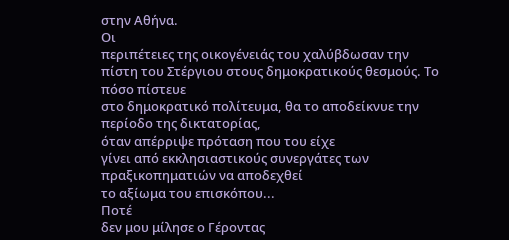στην Αθήνα.
Οι
περιπέτειες της οικογένειάς του χαλύβδωσαν την πίστη του Στέργιου στους δημοκρατικούς θεσμούς. Το πόσο πίστευε
στο δημοκρατικό πολίτευμα, θα το αποδείκνυε την περίοδο της δικτατορίας,
όταν απέρριψε πρόταση που του είχε
γίνει από εκκλησιαστικούς συνεργάτες των πραξικοπηματιών να αποδεχθεί
το αξίωμα του επισκόπου...
Ποτέ
δεν μου μίλησε ο Γέροντας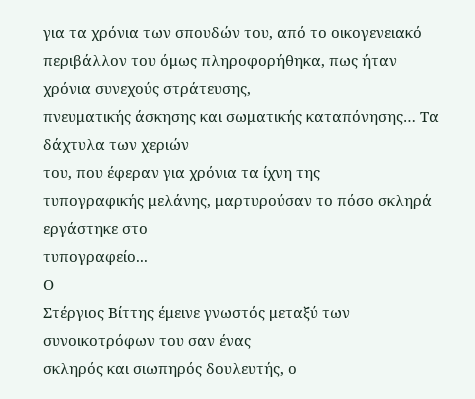για τα χρόνια των σπουδών του, από το οικογενειακό
περιβάλλον του όμως πληροφορήθηκα, πως ήταν χρόνια συνεχούς στράτευσης,
πνευματικής άσκησης και σωματικής καταπόνησης… Τα δάχτυλα των χεριών
του, που έφεραν για χρόνια τα ίχνη της
τυπογραφικής μελάνης, μαρτυρούσαν το πόσο σκληρά εργάστηκε στο
τυπογραφείο...
Ο
Στέργιος Βίττης έμεινε γνωστός μεταξύ των συνοικοτρόφων του σαν ένας
σκληρός και σιωπηρός δουλευτής, ο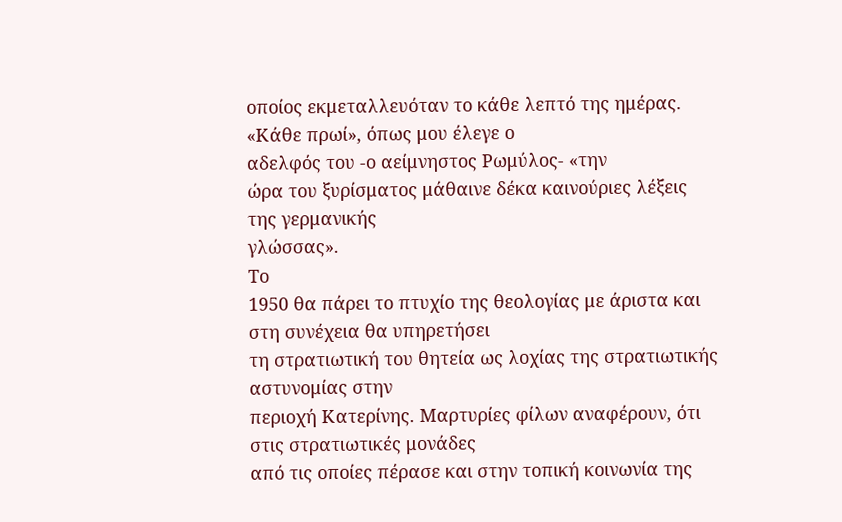οποίος εκμεταλλευόταν το κάθε λεπτό της ημέρας.
«Κάθε πρωί», όπως μου έλεγε ο
αδελφός του -ο αείμνηστος Ρωμύλος- «την
ώρα του ξυρίσματος μάθαινε δέκα καινούριες λέξεις της γερμανικής
γλώσσας».
Το
1950 θα πάρει το πτυχίο της θεολογίας με άριστα και στη συνέχεια θα υπηρετήσει
τη στρατιωτική του θητεία ως λοχίας της στρατιωτικής αστυνομίας στην
περιοχή Κατερίνης. Μαρτυρίες φίλων αναφέρουν, ότι στις στρατιωτικές μονάδες
από τις οποίες πέρασε και στην τοπική κοινωνία της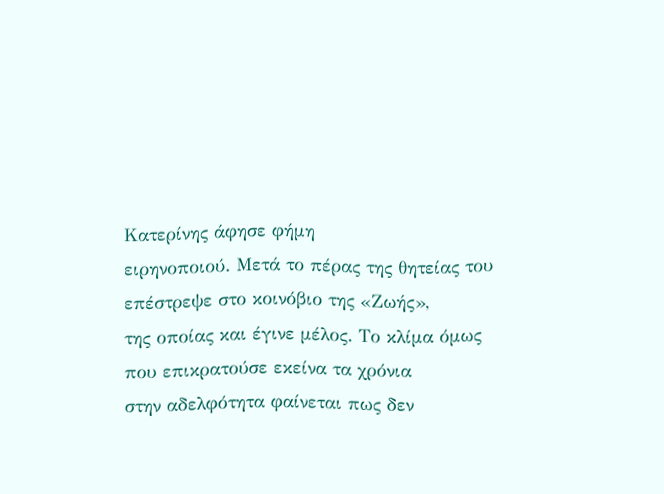Κατερίνης άφησε φήμη
ειρηνοποιού. Μετά το πέρας της θητείας του επέστρεψε στο κοινόβιο της «Ζωής»,
της οποίας και έγινε μέλος. Το κλίμα όμως που επικρατούσε εκείνα τα χρόνια
στην αδελφότητα φαίνεται πως δεν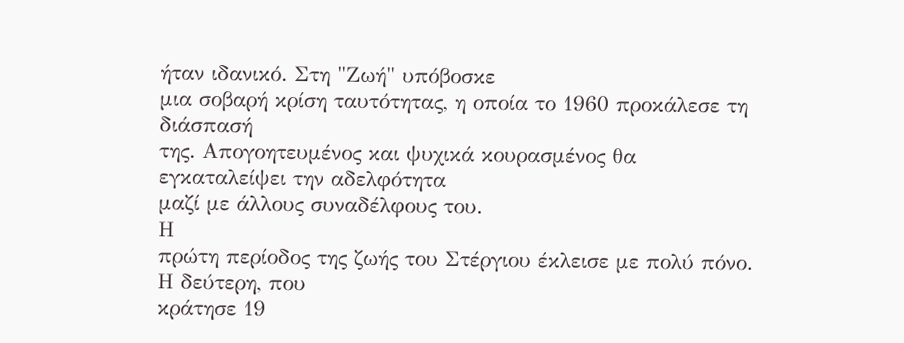ήταν ιδανικό. Στη "Ζωή" υπόβοσκε
μια σοβαρή κρίση ταυτότητας, η οποία το 1960 προκάλεσε τη διάσπασή
της. Απογοητευμένος και ψυχικά κουρασμένος θα εγκαταλείψει την αδελφότητα
μαζί με άλλους συναδέλφους του.
Η
πρώτη περίοδος της ζωής του Στέργιου έκλεισε με πολύ πόνο. Η δεύτερη, που
κράτησε 19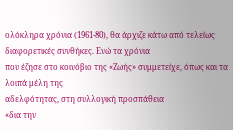ολόκληρα χρόνια (1961-80), θα άρχιζε κάτω από τελείως διαφορετικές συνθήκες. Ενώ τα χρόνια
που έζησε στο κοινόβιο της «Ζωής» συμμετείχε, όπως και τα λοιπά μέλη της
αδελφότητας, στη συλλογική προσπάθεια
«δια την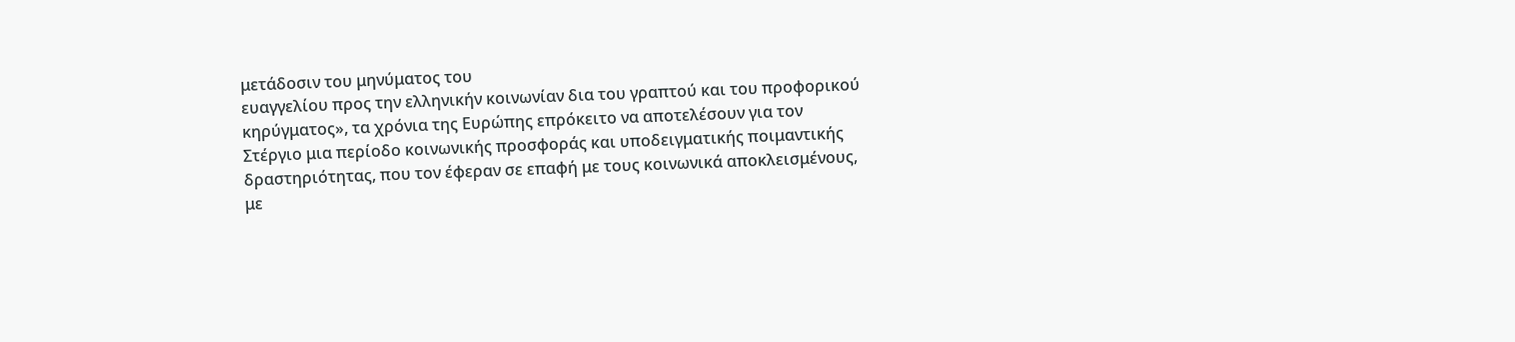μετάδοσιν του μηνύματος του
ευαγγελίου προς την ελληνικήν κοινωνίαν δια του γραπτού και του προφορικού
κηρύγματος», τα χρόνια της Ευρώπης επρόκειτο να αποτελέσουν για τον
Στέργιο μια περίοδο κοινωνικής προσφοράς και υποδειγματικής ποιμαντικής
δραστηριότητας, που τον έφεραν σε επαφή με τους κοινωνικά αποκλεισμένους,
με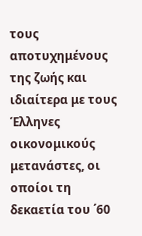τους αποτυχημένους της ζωής και ιδιαίτερα με τους Έλληνες οικονομικούς
μετανάστες, οι οποίοι τη δεκαετία του ΄60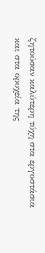ζητούσαν καλύτερη τύχη στα εργοστάσια
και στα ορυχεία της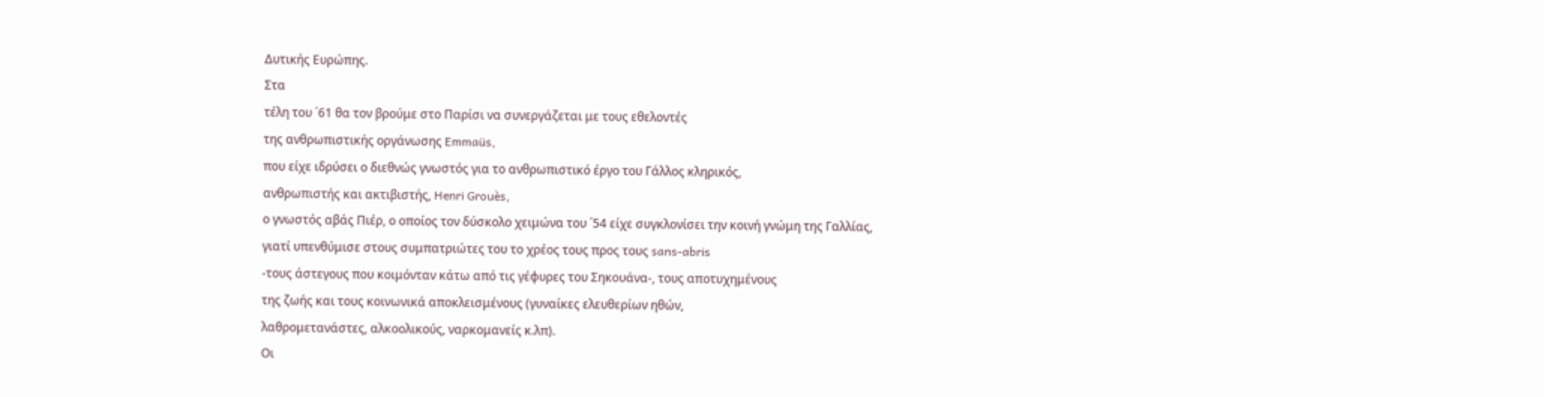Δυτικής Ευρώπης.
Στα
τέλη του ΄61 θα τον βρούμε στο Παρίσι να συνεργάζεται με τους εθελοντές
της ανθρωπιστικής οργάνωσης Emmaüs,
που είχε ιδρύσει ο διεθνώς γνωστός για το ανθρωπιστικό έργο του Γάλλος κληρικός,
ανθρωπιστής και ακτιβιστής, Henri Grouès,
ο γνωστός αβάς Πιέρ, ο οποίος τον δύσκολο χειμώνα του ΄54 είχε συγκλονίσει την κοινή γνώμη της Γαλλίας,
γιατί υπενθύμισε στους συμπατριώτες του το χρέος τους προς τους sans-abris
-τους άστεγους που κοιμόνταν κάτω από τις γέφυρες του Σηκουάνα-, τους αποτυχημένους
της ζωής και τους κοινωνικά αποκλεισμένους (γυναίκες ελευθερίων ηθών,
λαθρομετανάστες, αλκοολικούς, ναρκομανείς κ.λπ).
Οι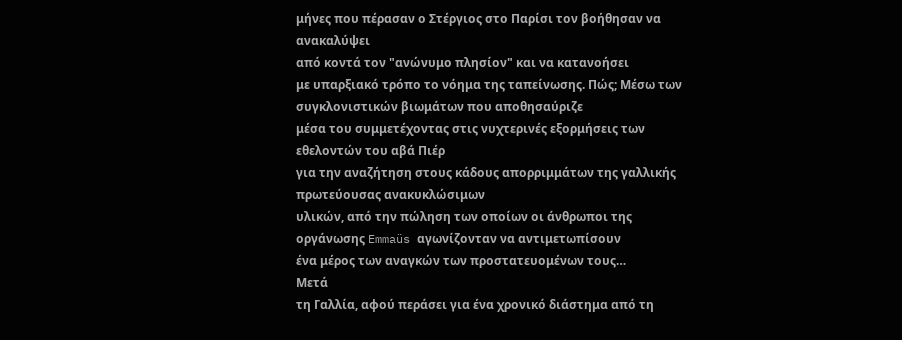μήνες που πέρασαν ο Στέργιος στο Παρίσι τον βοήθησαν να ανακαλύψει
από κοντά τον "ανώνυμο πλησίον" και να κατανοήσει
με υπαρξιακό τρόπο το νόημα της ταπείνωσης. Πώς; Μέσω των συγκλονιστικών βιωμάτων που αποθησαύριζε
μέσα του συμμετέχοντας στις νυχτερινές εξορμήσεις των εθελοντών του αβά Πιέρ
για την αναζήτηση στους κάδους απορριμμάτων της γαλλικής πρωτεύουσας ανακυκλώσιμων
υλικών, από την πώληση των οποίων οι άνθρωποι της οργάνωσης Emmaüs αγωνίζονταν να αντιμετωπίσουν
ένα μέρος των αναγκών των προστατευομένων τους…
Μετά
τη Γαλλία, αφού περάσει για ένα χρονικό διάστημα από τη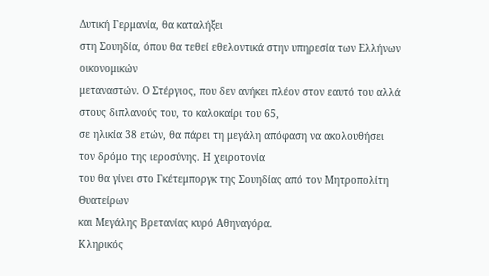Δυτική Γερμανία, θα καταλήξει
στη Σουηδία, όπου θα τεθεί εθελοντικά στην υπηρεσία των Ελλήνων οικονομικών
μεταναστών. Ο Στέργιος, που δεν ανήκει πλέον στον εαυτό του αλλά
στους διπλανούς του, το καλοκαίρι του 65,
σε ηλικία 38 ετών, θα πάρει τη μεγάλη απόφαση να ακολουθήσει
τον δρόμο της ιεροσύνης. Η χειροτονία
του θα γίνει στο Γκέτεμποργκ της Σουηδίας από τον Μητροπολίτη Θυατείρων
και Μεγάλης Βρετανίας κυρό Αθηναγόρα.
Κληρικός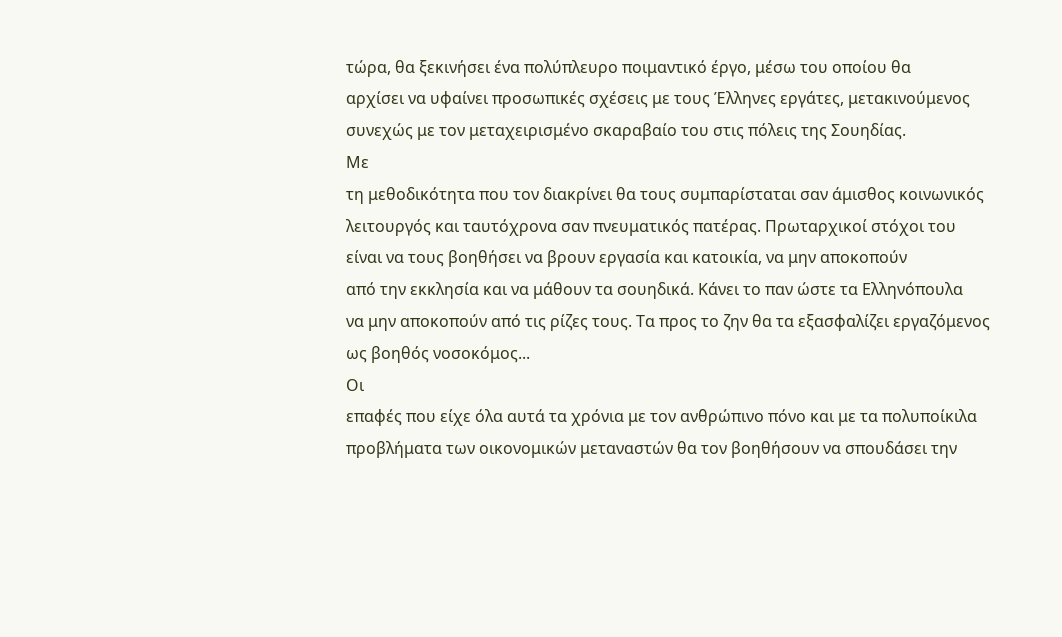τώρα, θα ξεκινήσει ένα πολύπλευρο ποιμαντικό έργο, μέσω του οποίου θα
αρχίσει να υφαίνει προσωπικές σχέσεις με τους Έλληνες εργάτες, μετακινούμενος
συνεχώς με τον μεταχειρισμένο σκαραβαίο του στις πόλεις της Σουηδίας.
Με
τη μεθοδικότητα που τον διακρίνει θα τους συμπαρίσταται σαν άμισθος κοινωνικός
λειτουργός και ταυτόχρονα σαν πνευματικός πατέρας. Πρωταρχικοί στόχοι του
είναι να τους βοηθήσει να βρουν εργασία και κατοικία, να μην αποκοπούν
από την εκκλησία και να μάθουν τα σουηδικά. Κάνει το παν ώστε τα Ελληνόπουλα
να μην αποκοπούν από τις ρίζες τους. Τα προς το ζην θα τα εξασφαλίζει εργαζόμενος
ως βοηθός νοσοκόμος...
Οι
επαφές που είχε όλα αυτά τα χρόνια με τον ανθρώπινο πόνο και με τα πολυποίκιλα
προβλήματα των οικονομικών μεταναστών θα τον βοηθήσουν να σπουδάσει την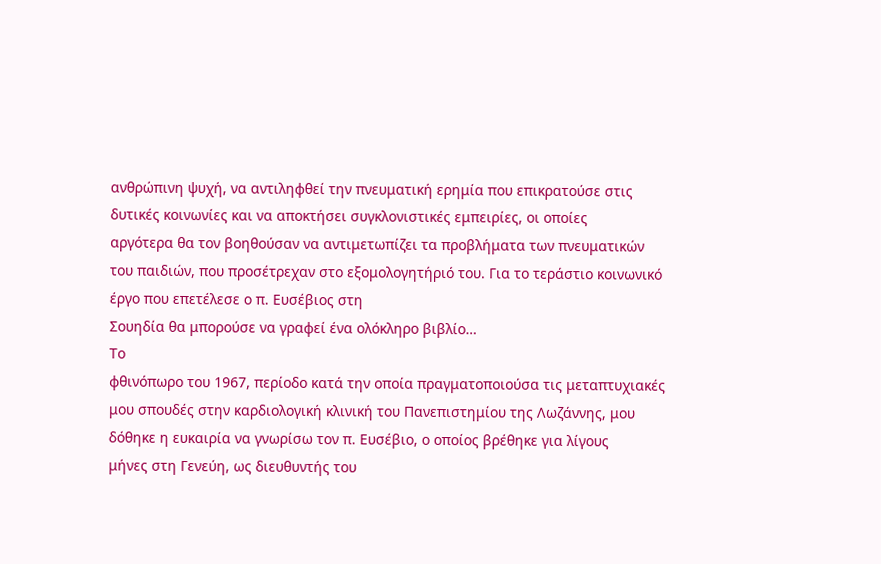ανθρώπινη ψυχή, να αντιληφθεί την πνευματική ερημία που επικρατούσε στις
δυτικές κοινωνίες και να αποκτήσει συγκλονιστικές εμπειρίες, οι οποίες
αργότερα θα τον βοηθούσαν να αντιμετωπίζει τα προβλήματα των πνευματικών
του παιδιών, που προσέτρεχαν στο εξομολογητήριό του. Για το τεράστιο κοινωνικό
έργο που επετέλεσε ο π. Ευσέβιος στη
Σουηδία θα μπορούσε να γραφεί ένα ολόκληρο βιβλίο…
Το
φθινόπωρο του 1967, περίοδο κατά την οποία πραγματοποιούσα τις μεταπτυχιακές
μου σπουδές στην καρδιολογική κλινική του Πανεπιστημίου της Λωζάννης, μου
δόθηκε η ευκαιρία να γνωρίσω τον π. Ευσέβιο, ο οποίος βρέθηκε για λίγους
μήνες στη Γενεύη, ως διευθυντής του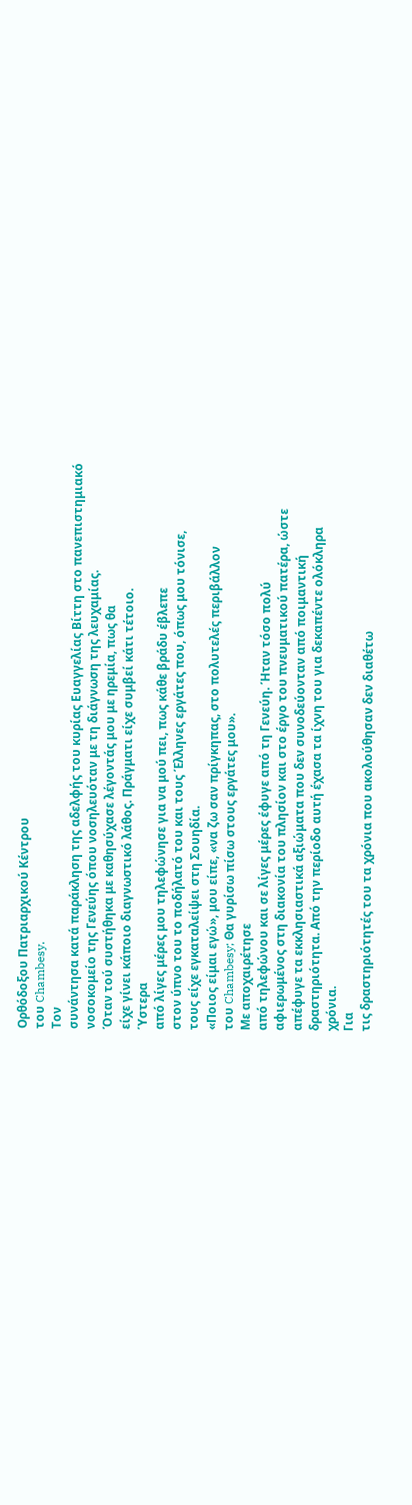Ορθόδοξου Πατριαρχικού Κέντρου
του Chambesy.
Τον
συνάντησα κατά παράκληση της αδελφής του κυρίας Ευαγγελίας Βίττη στο πανεπιστημιακό
νοσοκομείο της Γενεύης όπου νοσηλευόταν με τη διάγνωση της λευχαμίας.
Όταν τού συστήθηκα με καθησύχασε λέγοντάς μου με ηρεμία, πως θα
είχε γίνει κάποιο διαγνωστικό λάθος. Πράγματι είχε συμβεί κάτι τέτοιο.
Ύστερα
από λίγες μέρες μου τηλεφώνησε για να μού πει, πως κάθε βράδυ έβλεπε
στον ύπνο του το ποδήλατό του και τους Έλληνες εργάτες που, όπως μου τόνισε,
τους είχε εγκαταλείψει στη Σουηδία.
«Ποιος είμαι εγώ», μου είπε, «να ζω σαν πρίγκηπας, στο πολυτελές περιβάλλον
του Chambesy; Θα γυρίσω πίσω στους εργάτες μου».
Με αποχαιρέτησε
από τηλεφώνου και σε λίγες μέρες έφυγε από τη Γενεύη. Ήταν τόσο πολύ
αφιερωμένος στη διακονία του πλησίον και στο έργο του πνευματικού πατέρα, ώστε
απέφυγε τα εκκλησιαστικά αξιώματα που δεν συνοδεύονταν από ποιμαντική
δραστηριότητα. Από την περίοδο αυτή έχασα τα ίχνη του για δεκαπέντε ολόκληρα
χρόνια.
Για
τις δραστηριότητές του τα χρόνια που ακολούθησαν δεν διαθέτω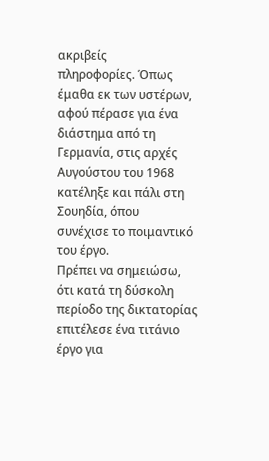ακριβείς
πληροφορίες. Όπως έμαθα εκ των υστέρων, αφού πέρασε για ένα διάστημα από τη
Γερμανία, στις αρχές Αυγούστου του 1968 κατέληξε και πάλι στη Σουηδία, όπου
συνέχισε το ποιμαντικό του έργο.
Πρέπει να σημειώσω, ότι κατά τη δύσκολη περίοδο της δικτατορίας
επιτέλεσε ένα τιτάνιο έργο για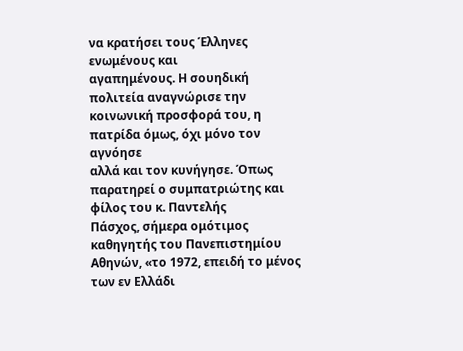να κρατήσει τους Έλληνες ενωμένους και
αγαπημένους. Η σουηδική πολιτεία αναγνώρισε την κοινωνική προσφορά του, η πατρίδα όμως, όχι μόνο τον αγνόησε
αλλά και τον κυνήγησε. Όπως παρατηρεί ο συμπατριώτης και φίλος του κ. Παντελής
Πάσχος, σήμερα ομότιμος καθηγητής του Πανεπιστημίου Αθηνών, «το 1972, επειδή το μένος των εν Ελλάδι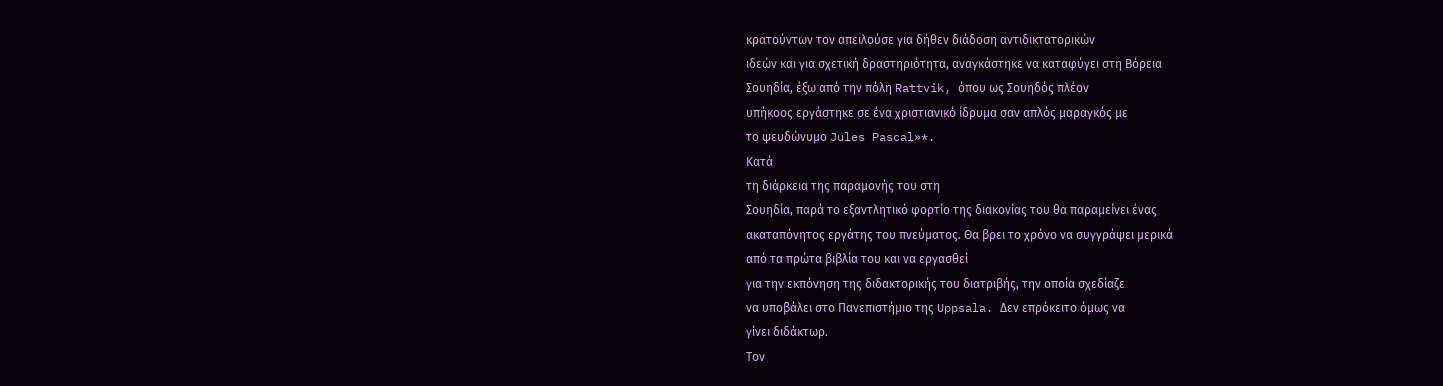κρατούντων τον απειλούσε για δήθεν διάδοση αντιδικτατορικών
ιδεών και για σχετική δραστηριότητα, αναγκάστηκε να καταφύγει στη Βόρεια
Σουηδία, έξω από την πόλη Rattvik, όπου ως Σουηδός πλέον
υπήκοος εργάστηκε σε ένα χριστιανικό ίδρυμα σαν απλός μαραγκός με
το ψευδώνυμο Jules Pascal»*.
Κατά
τη διάρκεια της παραμονής του στη
Σουηδία, παρά το εξαντλητικό φορτίο της διακονίας του θα παραμείνει ένας
ακαταπόνητος εργάτης του πνεύματος. Θα βρει το χρόνο να συγγράψει μερικά
από τα πρώτα βιβλία του και να εργασθεί
για την εκπόνηση της διδακτορικής του διατριβής, την οποία σχεδίαζε
να υποβάλει στο Πανεπιστήμιο της Uppsala. Δεν επρόκειτο όμως να
γίνει διδάκτωρ.
Τον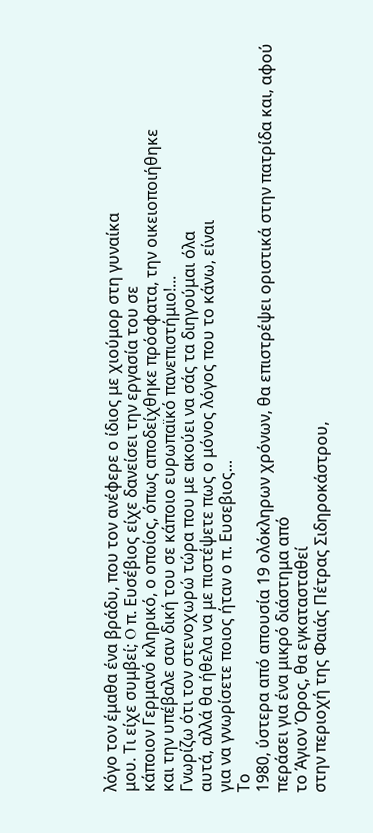λόγο τον έμαθα ένα βράδυ, που τον ανέφερε ο ίδιος με χιούμορ στη γυναίκα
μου. Τι είχε συμβεί; O π. Ευσέβιος είχε δανείσει την εργασία του σε
κάποιον Γερμανό κληρικό, ο οποίος, όπως αποδείχθηκε πρόσφατα, την οικειοποιήθηκε
και την υπέβαλε σαν δική του σε κάποιο ευρωπαϊκό πανεπιστήμιο!...
Γνωρίζω ότι τον στενοχωρώ τώρα που με ακούει να σάς τα διηγούμαι όλα
αυτά, αλλά θα ήθελα να με πιστέψετε πως ο μόνος λόγος που το κάνω, είναι
για να γνωρίσετε ποιος ήταν ο π. Ευσεβιος...
Το
1980, ύστερα από απουσία 19 ολόκληρων χρόνων, θα επιστρέψει οριστικά στην πατρίδα και, αφού περάσει για ένα μικρό διάστημα από
το Άγιον Όρος, θα εγκατασταθεί
στην περιοχή της Φαιάς Πέτρας Σιδηροκάστρου,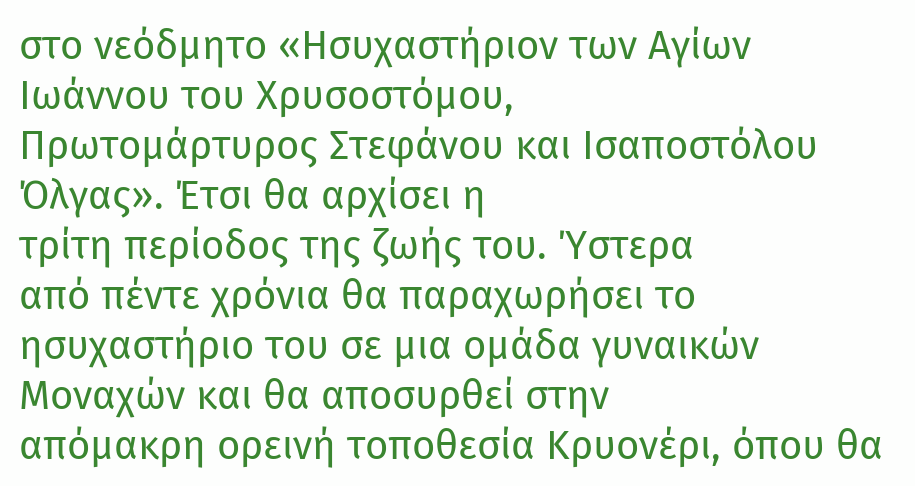στο νεόδμητο «Ησυχαστήριον των Αγίων Ιωάννου του Χρυσοστόμου,
Πρωτομάρτυρος Στεφάνου και Ισαποστόλου Όλγας». Έτσι θα αρχίσει η
τρίτη περίοδος της ζωής του. Ύστερα
από πέντε χρόνια θα παραχωρήσει το
ησυχαστήριο του σε μια ομάδα γυναικών Μοναχών και θα αποσυρθεί στην
απόμακρη ορεινή τοποθεσία Κρυονέρι, όπου θα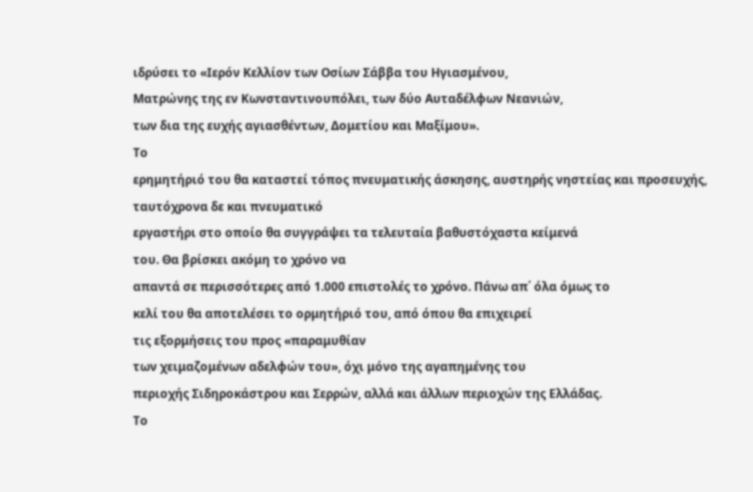ιδρύσει το «Ιερόν Κελλίον των Οσίων Σάββα του Ηγιασμένου,
Ματρώνης της εν Κωνσταντινουπόλει, των δύο Αυταδέλφων Νεανιών,
των δια της ευχής αγιασθέντων, Δομετίου και Μαξίμου».
Το
ερημητήριό του θα καταστεί τόπος πνευματικής άσκησης, αυστηρής νηστείας και προσευχής, ταυτόχρονα δε και πνευματικό
εργαστήρι στο οποίο θα συγγράψει τα τελευταία βαθυστόχαστα κείμενά
του. Θα βρίσκει ακόμη το χρόνο να
απαντά σε περισσότερες από 1.000 επιστολές το χρόνο. Πάνω απ΄ όλα όμως το
κελί του θα αποτελέσει το ορμητήριό του, από όπου θα επιχειρεί
τις εξορμήσεις του προς «παραμυθίαν
των χειμαζομένων αδελφών του», όχι μόνο της αγαπημένης του
περιοχής Σιδηροκάστρου και Σερρών, αλλά και άλλων περιοχών της Ελλάδας.
Το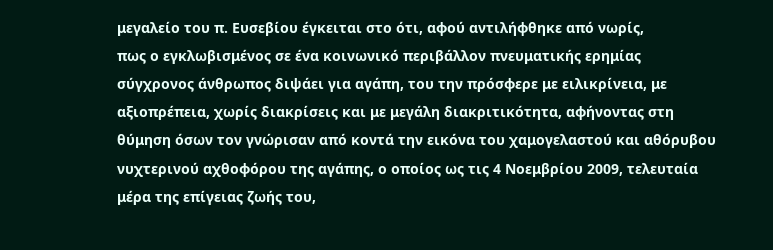μεγαλείο του π. Ευσεβίου έγκειται στο ότι, αφού αντιλήφθηκε από νωρίς,
πως ο εγκλωβισμένος σε ένα κοινωνικό περιβάλλον πνευματικής ερημίας
σύγχρονος άνθρωπος διψάει για αγάπη, του την πρόσφερε με ειλικρίνεια, με
αξιοπρέπεια, χωρίς διακρίσεις και με μεγάλη διακριτικότητα, αφήνοντας στη
θύμηση όσων τον γνώρισαν από κοντά την εικόνα του χαμογελαστού και αθόρυβου
νυχτερινού αχθοφόρου της αγάπης, ο οποίος ως τις 4 Νοεμβρίου 2009, τελευταία
μέρα της επίγειας ζωής του,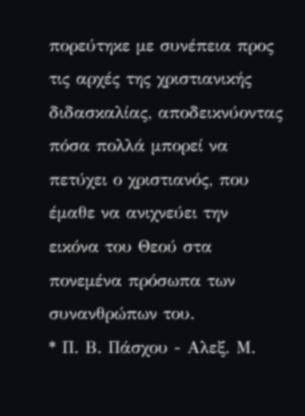πορεύτηκε με συνέπεια προς τις αρχές της χριστιανικής
διδασκαλίας, αποδεικνύοντας πόσα πολλά μπορεί να πετύχει ο χριστιανός, που έμαθε να ανιχνεύει την
εικόνα του Θεού στα πονεμένα πρόσωπα των συνανθρώπων του.
* Π. Β. Πάσχου - Αλεξ. Μ.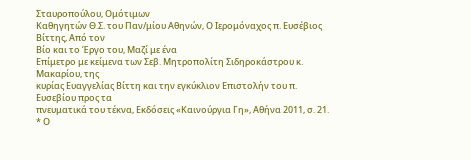Σταυροπούλου, Ομότιμων
Καθηγητών Θ.Σ. του Παν/μίου Αθηνών, Ο Ιερομόναχος π. Ευσέβιος Βίττης, Από τον
Βίο και το Έργο του, Μαζί με ένα
Επίμετρο με κείμενα των Σεβ. Μητροπολίτη Σιδηροκάστρου κ. Μακαρίου, της
κυρίας Ευαγγελίας Βίττη και την εγκύκλιον Επιστολήν του π. Ευσεβίου προς τα
πνευματικά του τέκνα, Εκδόσεις «Καινούργια Γη», Αθήνα 2011, σ. 21.
* Ο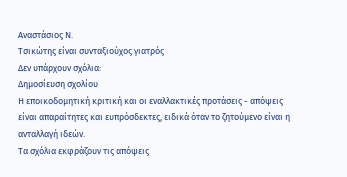Αναστάσιος Ν.
Τσικώτης είναι συνταξιούχος γιατρός
Δεν υπάρχουν σχόλια:
Δημοσίευση σχολίου
Η εποικοδομητική κριτική και οι εναλλακτικές προτάσεις - απόψεις είναι απαραίτητες και ευπρόσδεκτες, ειδικά όταν το ζητούμενο είναι η ανταλλαγή ιδεών.
Τα σχόλια εκφράζουν τις απόψεις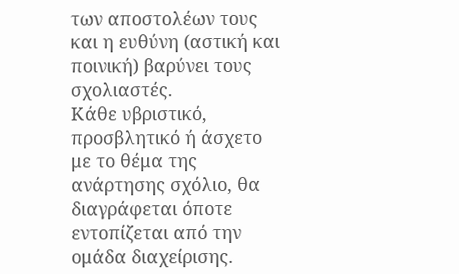των αποστολέων τους και η ευθύνη (αστική και ποινική) βαρύνει τους σχολιαστές.
Κάθε υβριστικό, προσβλητικό ή άσχετο με το θέμα της ανάρτησης σχόλιο, θα διαγράφεται όποτε εντοπίζεται από την ομάδα διαχείρισης.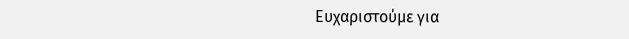Ευχαριστούμε για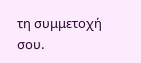τη συμμετοχή σου.